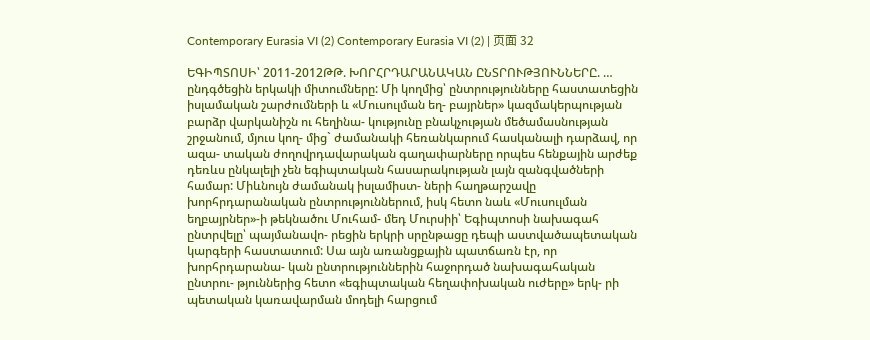Contemporary Eurasia VI (2) Contemporary Eurasia VI (2) | 页面 32

ԵԳԻՊՏՈՍԻ՝ 2011-2012ԹԹ. ԽՈՐՀՐԴԱՐԱՆԱԿԱՆ ԸՆՏՐՈՒԹՅՈՒՆՆԵՐԸ. … ընդգծեցին երկակի միտումները: Մի կողմից՝ ընտրությունները հաստատեցին իսլամական շարժումների և «Մուսուլման եղ- բայրներ» կազմակերպության բարձր վարկանիշն ու հեղինա- կությունը բնակչության մեծամասնության շրջանում, մյուս կող- մից` ժամանակի հեռանկարում հասկանալի դարձավ, որ ազա- տական ժողովրդավարական գաղափարները որպես հենքային արժեք դեռևս ընկալելի չեն եգիպտական հասարակության լայն զանգվածների համար: Միևնույն ժամանակ իսլամիստ- ների հաղթարշավը խորհրդարանական ընտրություններում, իսկ հետո նաև «Մուսուլման եղբայրներ»-ի թեկնածու Մուհամ- մեդ Մուրսիի՝ Եգիպտոսի նախագահ ընտրվելը՝ պայմանավո- րեցին երկրի սրընթացը դեպի աստվածապետական կարգերի հաստատում: Սա այն առանցքային պատճառն էր, որ խորհրդարանա- կան ընտրություններին հաջորդած նախագահական ընտրու- թյուններից հետո «եգիպտական հեղափոխական ուժերը» երկ- րի պետական կառավարման մոդելի հարցում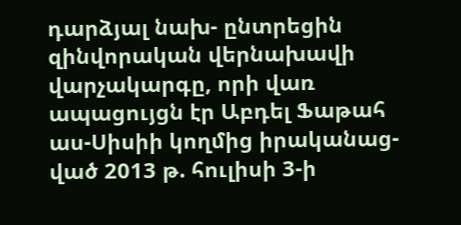դարձյալ նախ- ընտրեցին զինվորական վերնախավի վարչակարգը, որի վառ ապացույցն էր Աբդել Ֆաթահ աս-Սիսիի կողմից իրականաց- ված 2013 թ. հուլիսի 3-ի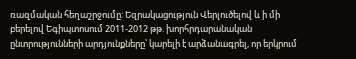ռազմական հեղաշրջումը: Եզրակացություն Վերլուծելով և ի մի բերելով Եգիպտոսում 2011-2012 թթ. խորհրդարանական ընտրությունների արդյունքները՝ կարելի է արձանագրել, որ երկրում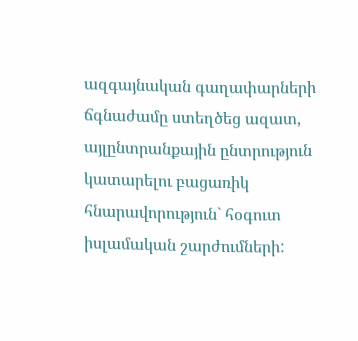ազգայնական գաղափարների ճգնաժամը ստեղծեց ազատ, այլընտրանքային ընտրություն կատարելու բացառիկ հնարավորություն` հօգուտ իսլամական շարժումների: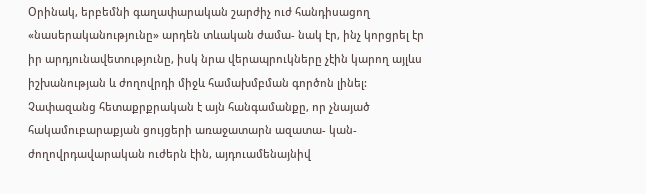Օրինակ, երբեմնի գաղափարական շարժիչ ուժ հանդիսացող «նասերականությունը» արդեն տևական ժամա- նակ էր, ինչ կորցրել էր իր արդյունավետությունը, իսկ նրա վերապրուկները չէին կարող այլևս իշխանության և ժողովրդի միջև համախմբման գործոն լինել: Չափազանց հետաքրքրական է այն հանգամանքը, որ չնայած հակամուբարաքյան ցույցերի առաջատարն ազատա- կան-ժողովրդավարական ուժերն էին, այդուամենայնիվ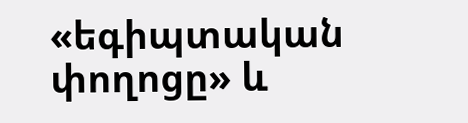«եգիպտական փողոցը» և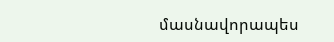մասնավորապես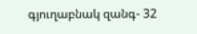գյուղաբնակ զանգ- 32